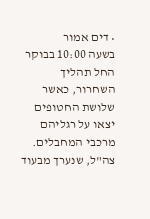• דים אמור
בשעה 10:00 בבוקר החל תהליך השחרור, כאשר שלושת החטופים יצאו על רגליהם מרכבי המחבלים. צה"ל, שנערך מבעוד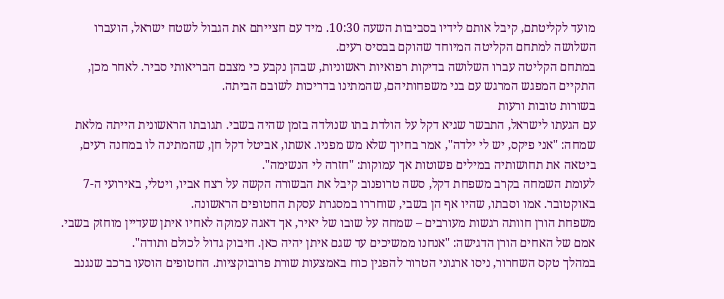מועד לקליטתם, קיבל אותם לידיו בסביבות השעה 10:30. מיד עם חצייתם את הגבול לשטח ישראל, הועברו השלושה למתחם הקליטה המיוחד שהוקם בבסיס רעים.
במתחם הקליטה עברו השלושה בדיקות רפואיות ראשוניות, שבהן נקבע כי מצבם הבריאותי סביר. לאחר מכן, התקיים המפגש המרגש עם בני משפחותיהם, שהמתינו בדריכות לשובם הביתה.
בשורות טובות ורעות
עם הגעתו לישראל, התבשר שגיא דקל על הולדת בתו שנולדה בזמן שהיה בשבי. תגובתו הראשונית הייתה מלאת שמחה: "אני פיקס, יש לי ילדה", אמר בחיוך שלא מש מפניו. אשתו, אביטל דקל חן, שהמתינה לו במחנה רעים, ביטאה את תחושותיה במילים פשוטות אך עמוקות: "חזרה לי הנשימה".
לעומת השמחה בקרב משפחת דקל, סשה טרופנוב קיבל את הבשורה הקשה על רצח אביו, ויטלי, באירועי ה-7 באוקטובר. אמו וסבתו, שהיו אף הן בשבי, שוחררו במסגרת עסקת החטופים הראשונה.
משפחת הורן חוותה רגשות מעורבים – שמחה על שובו של יאיר, אך דאגה עמוקה לאחיו איתן שעדיין מוחזק בשבי. אמם של האחים הורן הדגישה: "אנחנו ממשיכים עד שגם איתן יהיה כאן. חיבוק גדול לכולם ותודה".
במהלך טקס השחרור, ניסו ארגוני הטרור להפגין כוח באמצעות שורת פרובוקציות. החטופים הוסעו ברכב שנגנב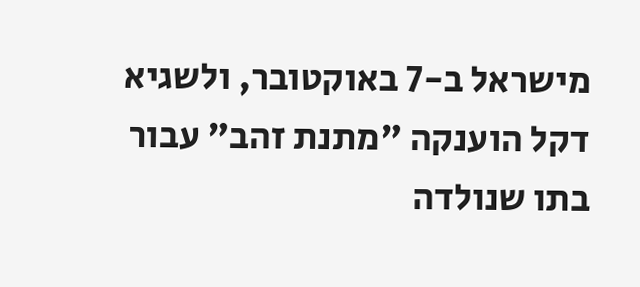מישראל ב-7 באוקטובר, ולשגיא דקל הוענקה "מתנת זהב" עבור בתו שנולדה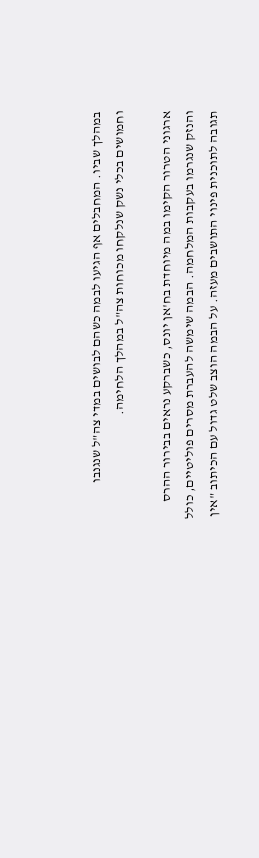במהלך שביו. המחבלים אף הגיעו לבמה כשהם לבושים במדי צה"ל שנגנבו וחמושים בכלי נשק שנלקחו מכוחות צה"ל במהלך הלחימה.

ארגוני הטרור הקימו במה מיוחדת בח'אן יונס, כשברקע נראים בבירור ההרס והנזק שנגרמו בעקבות המלחמה. הבמה שימשה להעברת מסרים פוליטיים, כולל תגובה לתוכנית פינוי התושבים מעזה. על הבמה הוצב שלט גדול עם הכיתוב "אין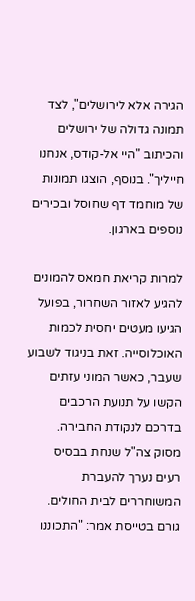הגירה אלא לירושלים", לצד תמונה גדולה של ירושלים והכיתוב "היי אל-קודס, אנחנו חייליך". בנוסף, הוצגו תמונות של מוחמד דף שחוסל ובכירים נוספים בארגון.

למרות קריאת חמאס להמונים להגיע לאזור השחרור, בפועל הגיעו מעטים יחסית לכמות האוכלוסייה. זאת בניגוד לשבוע שעבר, כאשר המוני עזתים הקשו על תנועת הרכבים בדרכם לנקודת החבירה.
מסוק צה"ל שנחת בבסיס רעים נערך להעברת המשוחררים לבית החולים. גורם בטייסת אמר: "התכוננו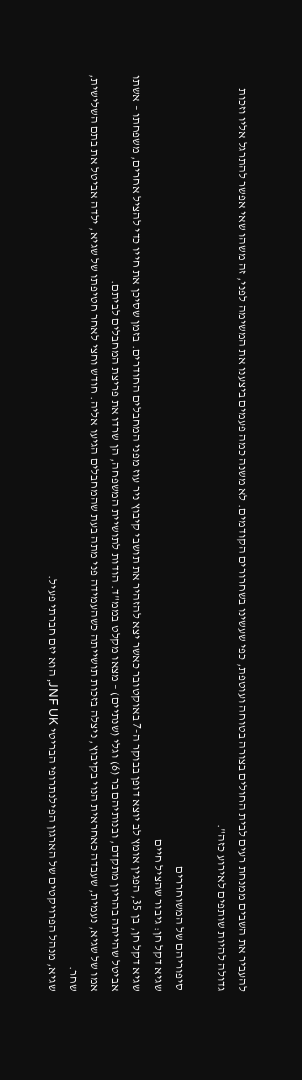להעביר את השבים ממנחת רעים לבית החולים בצורה בטוחה ועוטפת, כפי שעשינו בשחרורים הקודמים. לא משנה כמה פעמים ביצענו את המשימה לפני, זה משהו שאי אפשר להתרגל אליו וזכות גדולה להיות שותפים לאירוע כזה".

סיפוריהם של המשוחררים
שגיא דקל חן: גיבור שהציל חיים
שגיא דקל חן, בן 35, הפגין אומץ לב יוצא דופן בבוקר ה-7 באוקטובר כאשר יצא להזהיר את תושבי קיבוץ ניר עוז מפני המחבלים החודרים. בזמן שסיכן את חייו כדי להציל אחרים, משפחתו – אשתו אביטל שהייתה בהריון מתקדם, ובנותיהם בר (6) וגלי (שנתיים) – מצאו מקלט בממ"ד. הודות לתושיית המשפחה, הן שרדו את פריצת המחבלים לביתם.
אמו של שגיא, נעמית, שעבדה כאחראית הנוי בקיבוץ, ניצלה בזכות תושייתה כשהעמידה פני מתה בעת שהמחבלים הגיעו אליה. חודש וחצי לאחר חטיפתו של שגיא, ילדה אביטל את בתם השלישית, שחר.
שגיא, מנהל הפרויקטים של הארגון הפילנתרופי הבריטי JNF UK, הוא יזם חברתי פעיל.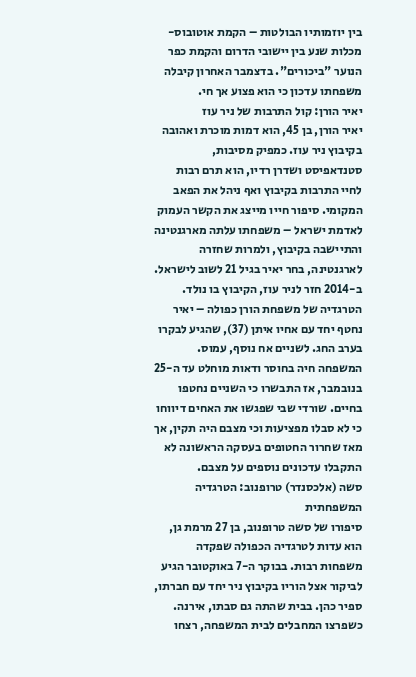בין יוזמותיו הבולטות – הקמת אוטובוס-מכלות שנע בין יישובי הדרום והקמת כפר הנוער "ביכורים". בדצמבר האחרון קיבלה משפחתו עדכון כי הוא פצוע אך חי.
יאיר הורן: קול התרבות של ניר עוז
יאיר הורן, בן 45, הוא דמות מוכרת ואהובה בקיבוץ ניר עוז. כמפיק מסיבות, סטנדאפיסט ושדרן רדיו, הוא תרם רבות לחיי התרבות בקיבוץ ואף ניהל את הפאב המקומי. סיפור חייו מייצג את הקשר העמוק לאדמת ישראל – משפחתו עלתה מארגנטינה והתיישבה בקיבוץ, ולמרות שחזרה לארגנטינה, בחר יאיר בגיל 21 לשוב לישראל. ב-2014 חזר לניר עוז, הקיבוץ בו נולד.
הטרגדיה של משפחת הורן כפולה – יאיר נחטף יחד עם אחיו איתן (37), שהגיע לבקרו בערב החג. לשניים אח נוסף, עמוס. המשפחה חיה בחוסר ודאות מוחלט עד ה-25 בנובמבר, אז התבשרו כי השניים נחטפו בחיים. שורדי שבי שפגשו את האחים דיווחו כי לא סבלו מפציעות וכי מצבם היה תקין, אך מאז שחרור החטופים בעסקה הראשונה לא התקבלו עדכונים נוספים על מצבם.
סשה (אלכסנדר) טרופנוב: הטרגדיה המשפחתית
סיפורו של סשה טרופנוב, בן 27 מרמת גן, הוא עדות לטרגדיה הכפולה שפקדה משפחות רבות. בבוקר ה-7 באוקטובר הגיע לביקור אצל הוריו בקיבוץ ניר יחד עם חברתו, ספיר כהן. בבית שהתה גם סבתו, אירנה. כשפרצו המחבלים לבית המשפחה, רצחו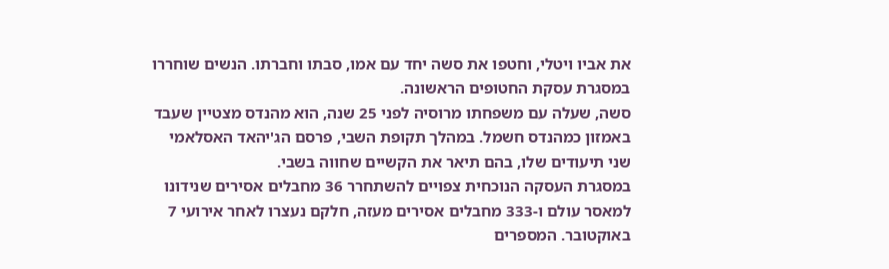את אביו ויטלי, וחטפו את סשה יחד עם אמו, סבתו וחברתו. הנשים שוחררו במסגרת עסקת החטופים הראשונה.
סשה, שעלה עם משפחתו מרוסיה לפני 25 שנה, הוא מהנדס מצטיין שעבד באמזון כמהנדס חשמל. במהלך תקופת השבי, פרסם הג'יהאד האסלאמי שני תיעודים שלו, בהם תיאר את הקשיים שחווה בשבי.
במסגרת העסקה הנוכחית צפויים להשתחרר 36 מחבלים אסירים שנידונו למאסר עולם ו-333 מחבלים אסירים מעזה, חלקם נעצרו לאחר אירועי 7 באוקטובר. המספרים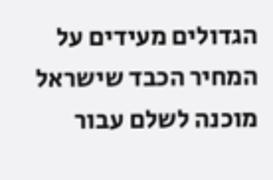הגדולים מעידים על המחיר הכבד שישראל מוכנה לשלם עבור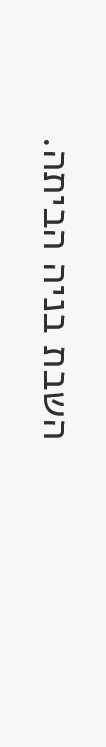השבת בניה הביתה.